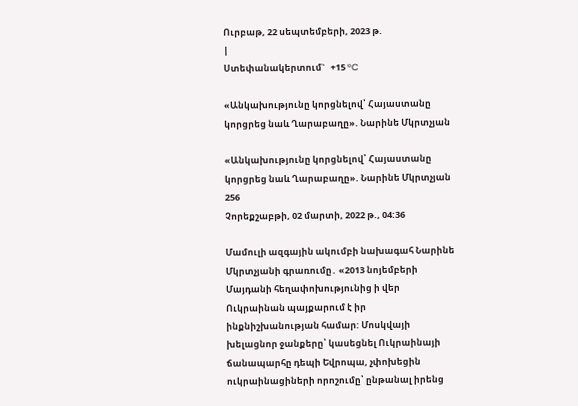Ուրբաթ, 22 սեպտեմբերի, 2023 թ.
|
Ստեփանակերտում`   +15 °C

«Անկախությունը կորցնելով՝ Հայաստանը կորցրեց նաև Ղարաբաղը». Նարինե Մկրտչյան

«Անկախությունը կորցնելով՝ Հայաստանը կորցրեց նաև Ղարաբաղը». Նարինե Մկրտչյան
256
Չորեքշաբթի, 02 մարտի, 2022 թ., 04:36

Մամուլի ազգային ակումբի նախագահ Նարինե Մկրտչյանի գրառումը․ «2013 նոյեմբերի Մայդանի հեղափոխությունից ի վեր Ուկրաինան պայքարում է իր ինքնիշխանության համար: Մոսկվայի խելացնոր ջանքերը՝ կասեցնել Ուկրաինայի ճանապարհը դեպի Եվրոպա, չփոխեցին ուկրաինացիների որոշումը՝ ընթանալ իրենց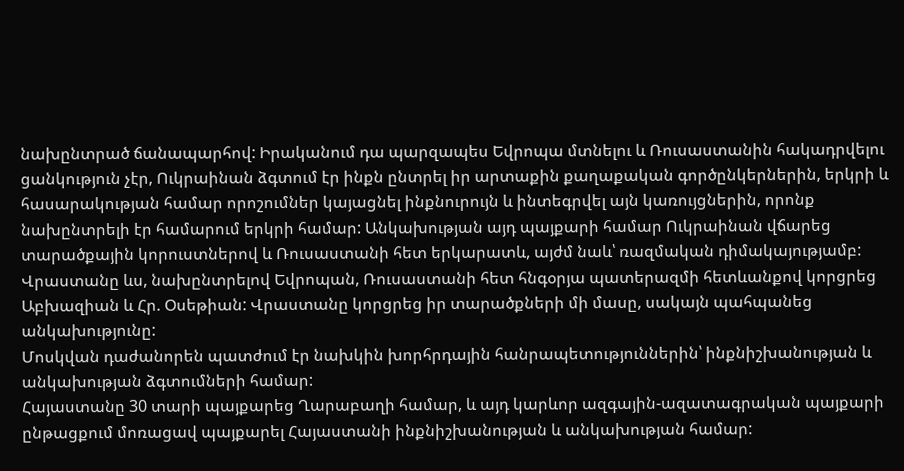նախընտրած ճանապարհով: Իրականում դա պարզապես Եվրոպա մտնելու և Ռուսաստանին հակադրվելու ցանկություն չէր, Ուկրաինան ձգտում էր ինքն ընտրել իր արտաքին քաղաքական գործընկերներին, երկրի և հասարակության համար որոշումներ կայացնել ինքնուրույն և ինտեգրվել այն կառույցներին, որոնք նախընտրելի էր համարում երկրի համար: Անկախության այդ պայքարի համար Ուկրաինան վճարեց տարածքային կորուստներով և Ռուսաստանի հետ երկարատև, այժմ նաև՝ ռազմական դիմակայությամբ:
Վրաստանը ևս, նախընտրելով Եվրոպան, Ռուսաստանի հետ հնգօրյա պատերազմի հետևանքով կորցրեց Աբխազիան և Հր. Օսեթիան: Վրաստանը կորցրեց իր տարածքների մի մասը, սակայն պահպանեց անկախությունը:
Մոսկվան դաժանորեն պատժում էր նախկին խորհրդային հանրապետություններին՝ ինքնիշխանության և անկախության ձգտումների համար:
Հայաստանը 30 տարի պայքարեց Ղարաբաղի համար, և այդ կարևոր ազգային-ազատագրական պայքարի ընթացքում մոռացավ պայքարել Հայաստանի ինքնիշխանության և անկախության համար: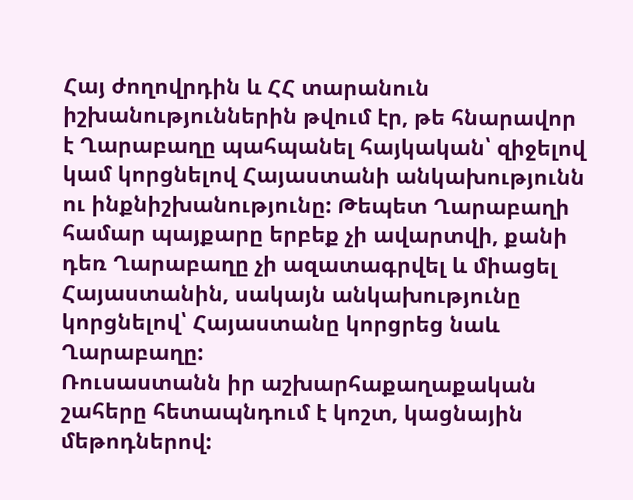Հայ ժողովրդին և ՀՀ տարանուն իշխանություններին թվում էր, թե հնարավոր է Ղարաբաղը պահպանել հայկական՝ զիջելով կամ կորցնելով Հայաստանի անկախությունն ու ինքնիշխանությունը: Թեպետ Ղարաբաղի համար պայքարը երբեք չի ավարտվի, քանի դեռ Ղարաբաղը չի ազատագրվել և միացել Հայաստանին, սակայն անկախությունը կորցնելով՝ Հայաստանը կորցրեց նաև Ղարաբաղը:
Ռուսաստանն իր աշխարհաքաղաքական շահերը հետապնդում է կոշտ, կացնային մեթոդներով: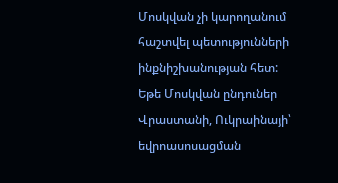Մոսկվան չի կարողանում հաշտվել պետությունների ինքնիշխանության հետ: Եթե Մոսկվան ընդուներ Վրաստանի, Ուկրաինայի՝ եվրոասոսացման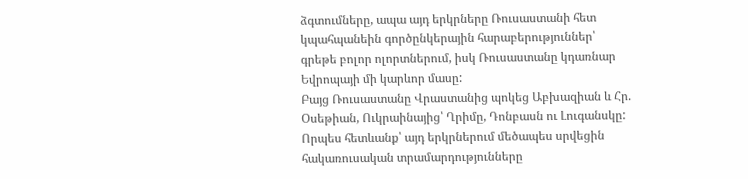ձգտումները, ապա այդ երկրները Ռուսաստանի հետ կպահպանեին գործընկերային հարաբերություններ՝ գրեթե բոլոր ոլորտներում, իսկ Ռուսաստանը կդառնար Եվրոպայի մի կարևոր մասը:
Բայց Ռուսաստանը Վրաստանից պոկեց Աբխազիան և Հր. Օսեթիան, Ուկրաինայից՝ Ղրիմը, Դոնբասն ու Լուգանսկը: Որպես հետևանք՝ այդ երկրներում մեծապես սրվեցին հակառուսական տրամարդությունները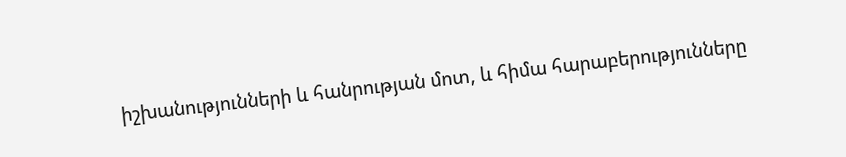իշխանությունների և հանրության մոտ, և հիմա հարաբերությունները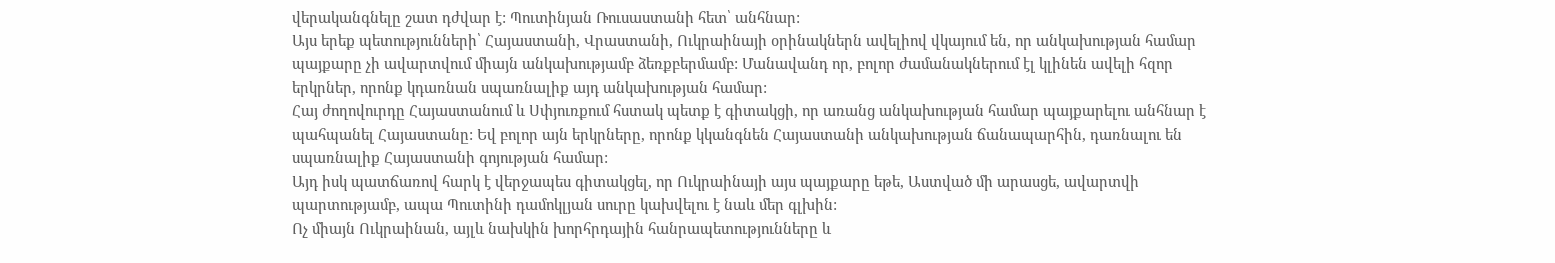վերականգնելը շատ դժվար է: Պուտինյան Ռուսաստանի հետ՝ անհնար:
Այս երեք պետությունների՝ Հայաստանի, Վրաստանի, Ուկրաինայի օրինակներն ավելիով վկայում են, որ անկախության համար պայքարը չի ավարտվում միայն անկախությամբ ձեռքբերմամբ: Մանավանդ որ, բոլոր ժամանակներում էլ կլինեն ավելի հզոր երկրներ, որոնք կդառնան սպառնալիք այդ անկախության համար:
Հայ ժողովուրդը Հայաստանում և Սփյուռքում հստակ պետք է գիտակցի, որ առանց անկախության համար պայքարելու անհնար է պահպանել Հայաստանը: Եվ բոլոր այն երկրները, որոնք կկանգնեն Հայաստանի անկախության ճանապարհին, դառնալու են սպառնալիք Հայաստանի գոյության համար:
Այդ իսկ պատճառով հարկ է վերջապես գիտակցել, որ Ուկրաինայի այս պայքարը եթե, Աստված մի արասցե, ավարտվի պարտությամբ, ապա Պուտինի դամոկլյան սուրը կախվելու է նաև մեր գլխին:
Ոչ միայն Ուկրաինան, այլև նախկին խորհրդային հանրապետությունները և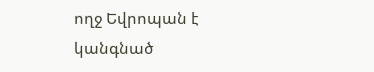ողջ Եվրոպան է կանգնած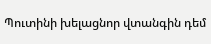Պուտինի խելացնոր վտանգին դեմ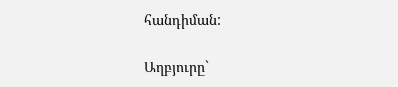հանդիման:

Աղբյուրը`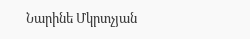Նարինե Մկրտչյան